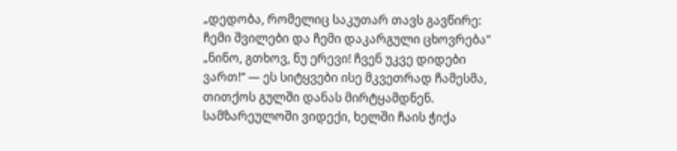„დედობა, რომელიც საკუთარ თავს გავწირე: ჩემი შვილები და ჩემი დაკარგული ცხოვრება“
„ნინო, გთხოვ, ნუ ერევი! ჩვენ უკვე დიდები ვართ!“ — ეს სიტყვები ისე მკვეთრად ჩამესმა, თითქოს გულში დანას მირტყამდნენ. სამზარეულოში ვიდექი, ხელში ჩაის ჭიქა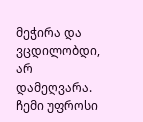მეჭირა და ვცდილობდი, არ დამეღვარა. ჩემი უფროსი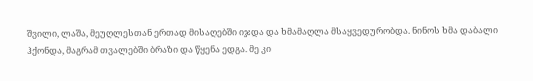შვილი, ლაშა, მეუღლესთან ერთად მისაღებში იჯდა და ხმამაღლა მსაყვედურობდა. ნინოს ხმა დაბალი ჰქონდა, მაგრამ თვალებში ბრაზი და წყენა ედგა. მე კი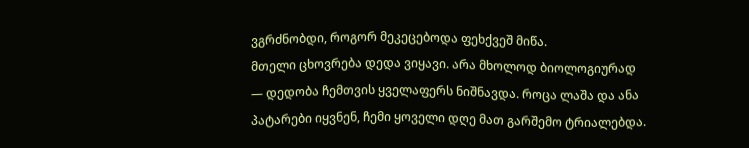ვგრძნობდი, როგორ მეკეცებოდა ფეხქვეშ მიწა.
მთელი ცხოვრება დედა ვიყავი. არა მხოლოდ ბიოლოგიურად — დედობა ჩემთვის ყველაფერს ნიშნავდა. როცა ლაშა და ანა პატარები იყვნენ, ჩემი ყოველი დღე მათ გარშემო ტრიალებდა.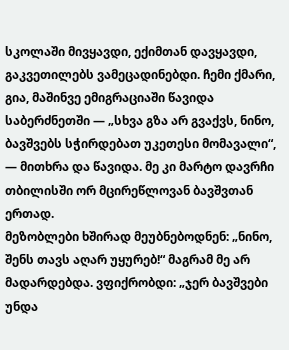სკოლაში მივყავდი, ექიმთან დავყავდი, გაკვეთილებს ვამეცადინებდი. ჩემი ქმარი, გია, მაშინვე ემიგრაციაში წავიდა საბერძნეთში — „სხვა გზა არ გვაქვს, ნინო, ბავშვებს სჭირდებათ უკეთესი მომავალი“, — მითხრა და წავიდა. მე კი მარტო დავრჩი თბილისში ორ მცირეწლოვან ბავშვთან ერთად.
მეზობლები ხშირად მეუბნებოდნენ: „ნინო, შენს თავს აღარ უყურებ!“ მაგრამ მე არ მადარდებდა. ვფიქრობდი: „ჯერ ბავშვები უნდა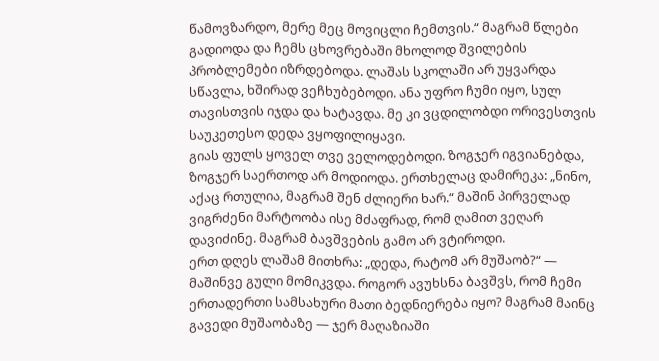წამოვზარდო, მერე მეც მოვიცლი ჩემთვის.“ მაგრამ წლები გადიოდა და ჩემს ცხოვრებაში მხოლოდ შვილების პრობლემები იზრდებოდა. ლაშას სკოლაში არ უყვარდა სწავლა, ხშირად ვეჩხუბებოდი. ანა უფრო ჩუმი იყო, სულ თავისთვის იჯდა და ხატავდა. მე კი ვცდილობდი ორივესთვის საუკეთესო დედა ვყოფილიყავი.
გიას ფულს ყოველ თვე ველოდებოდი. ზოგჯერ იგვიანებდა, ზოგჯერ საერთოდ არ მოდიოდა. ერთხელაც დამირეკა: „ნინო, აქაც რთულია, მაგრამ შენ ძლიერი ხარ.“ მაშინ პირველად ვიგრძენი მარტოობა ისე მძაფრად, რომ ღამით ვეღარ დავიძინე. მაგრამ ბავშვების გამო არ ვტიროდი.
ერთ დღეს ლაშამ მითხრა: „დედა, რატომ არ მუშაობ?“ — მაშინვე გული მომიკვდა. როგორ ავუხსნა ბავშვს, რომ ჩემი ერთადერთი სამსახური მათი ბედნიერება იყო? მაგრამ მაინც გავედი მუშაობაზე — ჯერ მაღაზიაში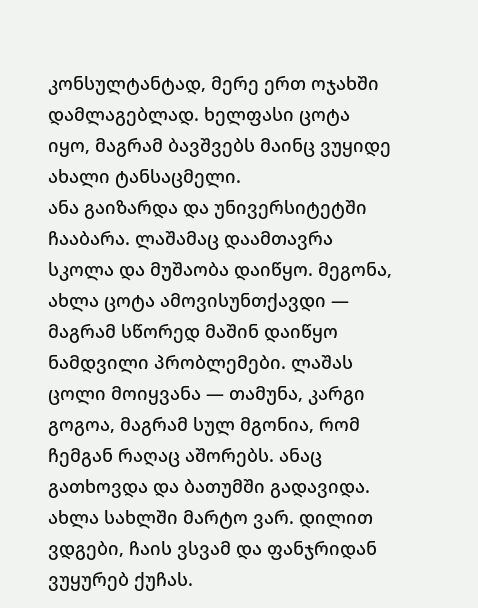კონსულტანტად, მერე ერთ ოჯახში დამლაგებლად. ხელფასი ცოტა იყო, მაგრამ ბავშვებს მაინც ვუყიდე ახალი ტანსაცმელი.
ანა გაიზარდა და უნივერსიტეტში ჩააბარა. ლაშამაც დაამთავრა სკოლა და მუშაობა დაიწყო. მეგონა, ახლა ცოტა ამოვისუნთქავდი — მაგრამ სწორედ მაშინ დაიწყო ნამდვილი პრობლემები. ლაშას ცოლი მოიყვანა — თამუნა, კარგი გოგოა, მაგრამ სულ მგონია, რომ ჩემგან რაღაც აშორებს. ანაც გათხოვდა და ბათუმში გადავიდა.
ახლა სახლში მარტო ვარ. დილით ვდგები, ჩაის ვსვამ და ფანჯრიდან ვუყურებ ქუჩას.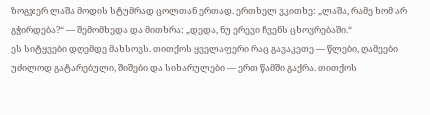ზოგჯერ ლაშა მოდის სტუმრად ცოლთან ერთად. ერთხელ ვკითხე: „ლაშა, რამე ხომ არ გჭირდება?“ — შემომხედა და მითხრა: „დედა, ნუ ერევი ჩვენს ცხოვრებაში.“
ეს სიტყვები დღემდე მახსოვს. თითქოს ყველაფერი რაც გავაკეთე — წლები, ღამეები უძილოდ გატარებული, შიშები და სიხარულები — ერთ წამში გაქრა. თითქოს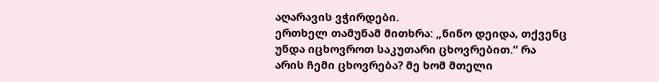აღარავის ვჭირდები.
ერთხელ თამუნამ მითხრა: „ნინო დეიდა, თქვენც უნდა იცხოვროთ საკუთარი ცხოვრებით.“ რა არის ჩემი ცხოვრება? მე ხომ მთელი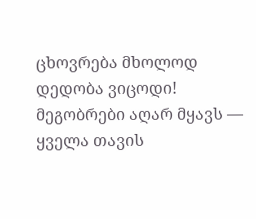ცხოვრება მხოლოდ დედობა ვიცოდი! მეგობრები აღარ მყავს — ყველა თავის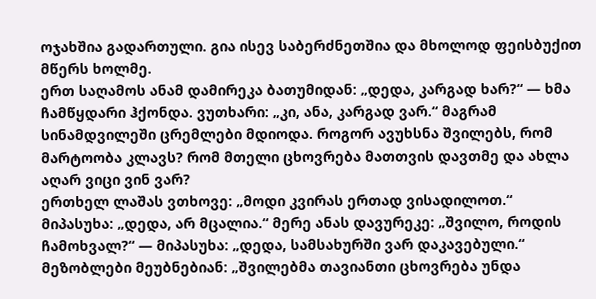ოჯახშია გადართული. გია ისევ საბერძნეთშია და მხოლოდ ფეისბუქით მწერს ხოლმე.
ერთ საღამოს ანამ დამირეკა ბათუმიდან: „დედა, კარგად ხარ?“ — ხმა ჩამწყდარი ჰქონდა. ვუთხარი: „კი, ანა, კარგად ვარ.“ მაგრამ სინამდვილეში ცრემლები მდიოდა. როგორ ავუხსნა შვილებს, რომ მარტოობა კლავს? რომ მთელი ცხოვრება მათთვის დავთმე და ახლა აღარ ვიცი ვინ ვარ?
ერთხელ ლაშას ვთხოვე: „მოდი კვირას ერთად ვისადილოთ.“ მიპასუხა: „დედა, არ მცალია.“ მერე ანას დავურეკე: „შვილო, როდის ჩამოხვალ?“ — მიპასუხა: „დედა, სამსახურში ვარ დაკავებული.“
მეზობლები მეუბნებიან: „შვილებმა თავიანთი ცხოვრება უნდა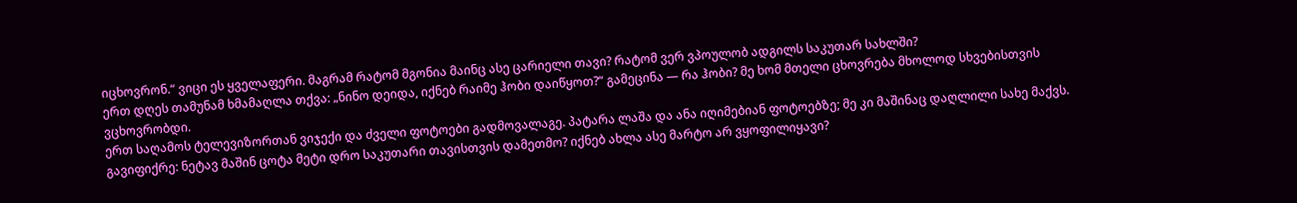იცხოვრონ.“ ვიცი ეს ყველაფერი. მაგრამ რატომ მგონია მაინც ასე ცარიელი თავი? რატომ ვერ ვპოულობ ადგილს საკუთარ სახლში?
ერთ დღეს თამუნამ ხმამაღლა თქვა: „ნინო დეიდა, იქნებ რაიმე ჰობი დაიწყოთ?“ გამეცინა — რა ჰობი? მე ხომ მთელი ცხოვრება მხოლოდ სხვებისთვის ვცხოვრობდი.
ერთ საღამოს ტელევიზორთან ვიჯექი და ძველი ფოტოები გადმოვალაგე. პატარა ლაშა და ანა იღიმებიან ფოტოებზე; მე კი მაშინაც დაღლილი სახე მაქვს. გავიფიქრე: ნეტავ მაშინ ცოტა მეტი დრო საკუთარი თავისთვის დამეთმო? იქნებ ახლა ასე მარტო არ ვყოფილიყავი?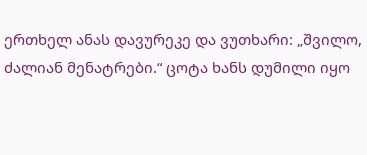ერთხელ ანას დავურეკე და ვუთხარი: „შვილო, ძალიან მენატრები.“ ცოტა ხანს დუმილი იყო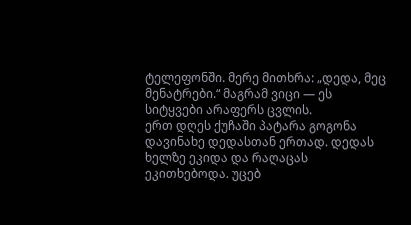ტელეფონში. მერე მითხრა: „დედა, მეც მენატრები.“ მაგრამ ვიცი — ეს სიტყვები არაფერს ცვლის.
ერთ დღეს ქუჩაში პატარა გოგონა დავინახე დედასთან ერთად. დედას ხელზე ეკიდა და რაღაცას ეკითხებოდა. უცებ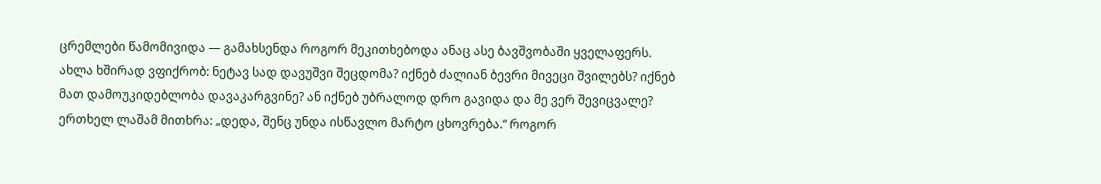ცრემლები წამომივიდა — გამახსენდა როგორ მეკითხებოდა ანაც ასე ბავშვობაში ყველაფერს.
ახლა ხშირად ვფიქრობ: ნეტავ სად დავუშვი შეცდომა? იქნებ ძალიან ბევრი მივეცი შვილებს? იქნებ მათ დამოუკიდებლობა დავაკარგვინე? ან იქნებ უბრალოდ დრო გავიდა და მე ვერ შევიცვალე?
ერთხელ ლაშამ მითხრა: „დედა, შენც უნდა ისწავლო მარტო ცხოვრება.“ როგორ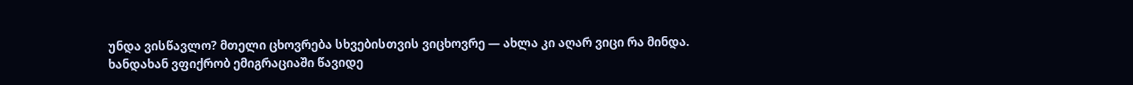უნდა ვისწავლო? მთელი ცხოვრება სხვებისთვის ვიცხოვრე — ახლა კი აღარ ვიცი რა მინდა.
ხანდახან ვფიქრობ ემიგრაციაში წავიდე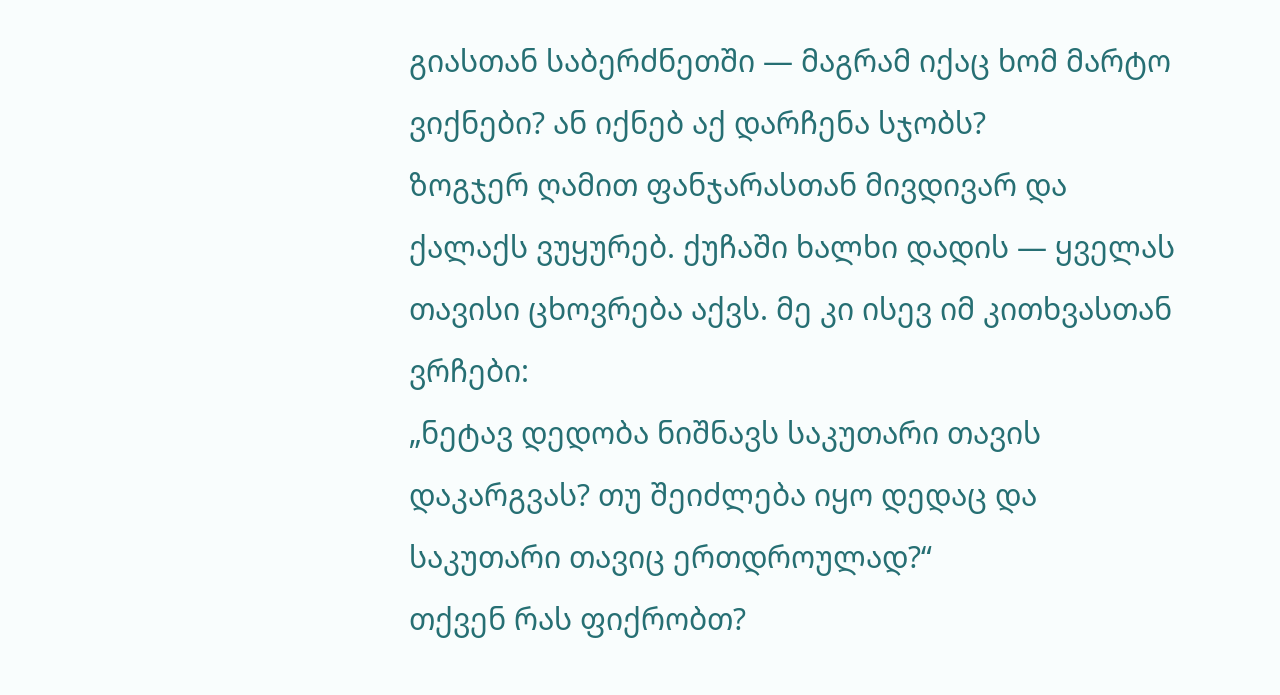გიასთან საბერძნეთში — მაგრამ იქაც ხომ მარტო ვიქნები? ან იქნებ აქ დარჩენა სჯობს?
ზოგჯერ ღამით ფანჯარასთან მივდივარ და ქალაქს ვუყურებ. ქუჩაში ხალხი დადის — ყველას თავისი ცხოვრება აქვს. მე კი ისევ იმ კითხვასთან ვრჩები:
„ნეტავ დედობა ნიშნავს საკუთარი თავის დაკარგვას? თუ შეიძლება იყო დედაც და საკუთარი თავიც ერთდროულად?“
თქვენ რას ფიქრობთ?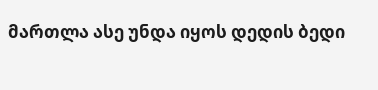მართლა ასე უნდა იყოს დედის ბედი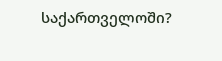საქართველოში?